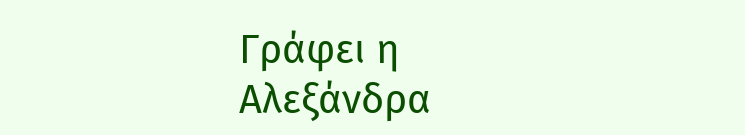Γράφει η Αλεξάνδρα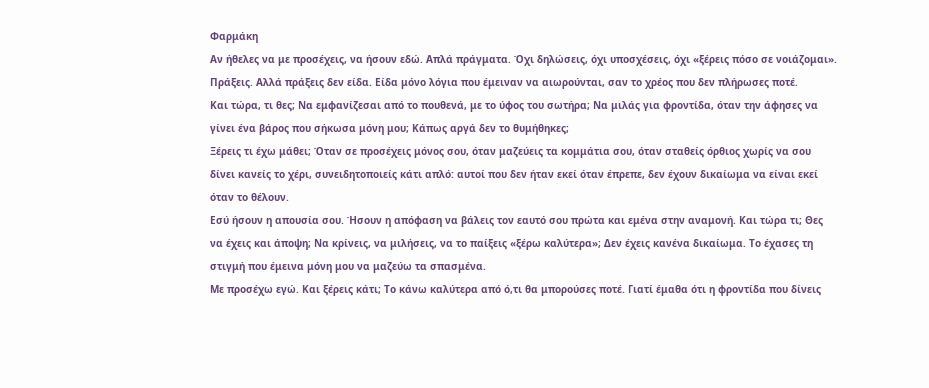Φαρμάκη
Αν ήθελες να με προσέχεις, να ήσουν εδώ. Απλά πράγματα. Όχι δηλώσεις, όχι υποσχέσεις, όχι «ξέρεις πόσο σε νοιάζομαι». Πράξεις. Αλλά πράξεις δεν είδα. Είδα μόνο λόγια που έμειναν να αιωρούνται, σαν το χρέος που δεν πλήρωσες ποτέ.
Και τώρα, τι θες; Να εμφανίζεσαι από το πουθενά, με το ύφος του σωτήρα; Να μιλάς για φροντίδα, όταν την άφησες να γίνει ένα βάρος που σήκωσα μόνη μου; Κάπως αργά δεν το θυμήθηκες;
Ξέρεις τι έχω μάθει; Όταν σε προσέχεις μόνος σου, όταν μαζεύεις τα κομμάτια σου, όταν σταθείς όρθιος χωρίς να σου δίνει κανείς το χέρι, συνειδητοποιείς κάτι απλό: αυτοί που δεν ήταν εκεί όταν έπρεπε, δεν έχουν δικαίωμα να είναι εκεί όταν το θέλουν.
Εσύ ήσουν η απουσία σου. Ήσουν η απόφαση να βάλεις τον εαυτό σου πρώτα και εμένα στην αναμονή. Και τώρα τι; Θες να έχεις και άποψη; Να κρίνεις, να μιλήσεις, να το παίξεις «ξέρω καλύτερα»; Δεν έχεις κανένα δικαίωμα. Το έχασες τη στιγμή που έμεινα μόνη μου να μαζεύω τα σπασμένα.
Με προσέχω εγώ. Και ξέρεις κάτι; Το κάνω καλύτερα από ό,τι θα μπορούσες ποτέ. Γιατί έμαθα ότι η φροντίδα που δίνεις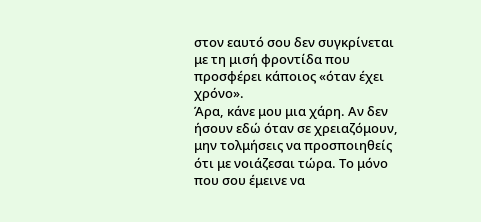στον εαυτό σου δεν συγκρίνεται με τη μισή φροντίδα που προσφέρει κάποιος «όταν έχει χρόνο».
Άρα, κάνε μου μια χάρη. Αν δεν ήσουν εδώ όταν σε χρειαζόμουν, μην τολμήσεις να προσποιηθείς ότι με νοιάζεσαι τώρα. Το μόνο που σου έμεινε να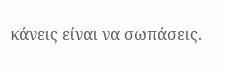κάνεις είναι να σωπάσεις.